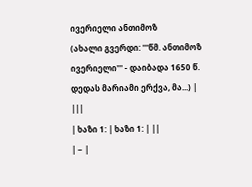ივერიელი ანთიმოზ
(ახალი გვერდი: '''წმ. ანთიმოზ ივერიელი''' - დაიბადა 1650 წ. დედას მარიამი ერქვა, მა...) |
|||
| ხაზი 1: | ხაზი 1: | ||
| − |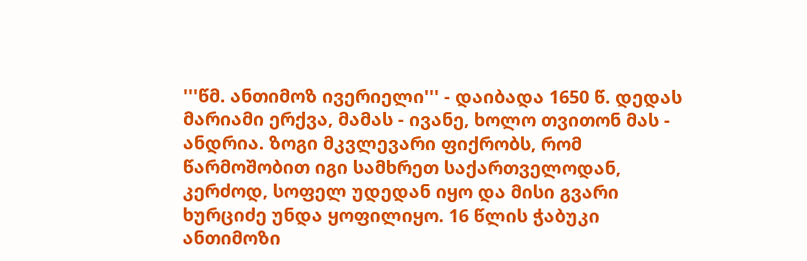'''წმ. ანთიმოზ ივერიელი''' - დაიბადა 1650 წ. დედას მარიამი ერქვა, მამას - ივანე, ხოლო თვითონ მას - ანდრია. ზოგი მკვლევარი ფიქრობს, რომ წარმოშობით იგი სამხრეთ საქართველოდან, კერძოდ, სოფელ უდედან იყო და მისი გვარი ხურციძე უნდა ყოფილიყო. 16 წლის ჭაბუკი ანთიმოზი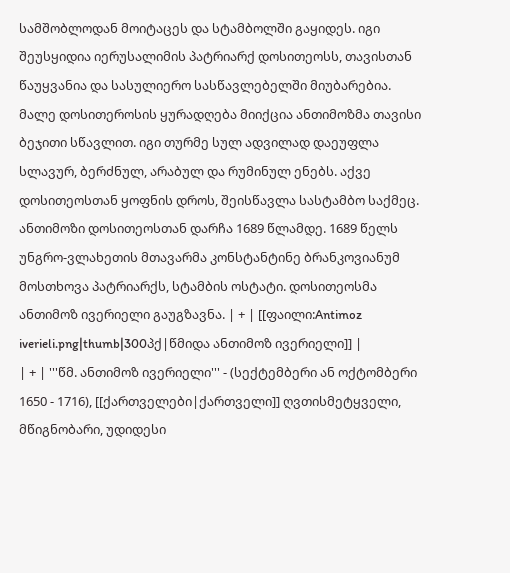სამშობლოდან მოიტაცეს და სტამბოლში გაყიდეს. იგი შეუსყიდია იერუსალიმის პატრიარქ დოსითეოსს, თავისთან წაუყვანია და სასულიერო სასწავლებელში მიუბარებია. მალე დოსითეროსის ყურადღება მიიქცია ანთიმოზმა თავისი ბეჯითი სწავლით. იგი თურმე სულ ადვილად დაეუფლა სლავურ, ბერძნულ, არაბულ და რუმინულ ენებს. აქვე დოსითეოსთან ყოფნის დროს, შეისწავლა სასტამბო საქმეც. ანთიმოზი დოსითეოსთან დარჩა 1689 წლამდე. 1689 წელს უნგრო-ვლახეთის მთავარმა კონსტანტინე ბრანკოვიანუმ მოსთხოვა პატრიარქს, სტამბის ოსტატი. დოსითეოსმა ანთიმოზ ივერიელი გაუგზავნა. | + | [[ფაილი:Antimoz iverieli.png|thumb|300პქ|წმიდა ანთიმოზ ივერიელი]] |
| + | '''წმ. ანთიმოზ ივერიელი''' - (სექტემბერი ან ოქტომბერი 1650 - 1716), [[ქართველები|ქართველი]] ღვთისმეტყველი, მწიგნობარი, უდიდესი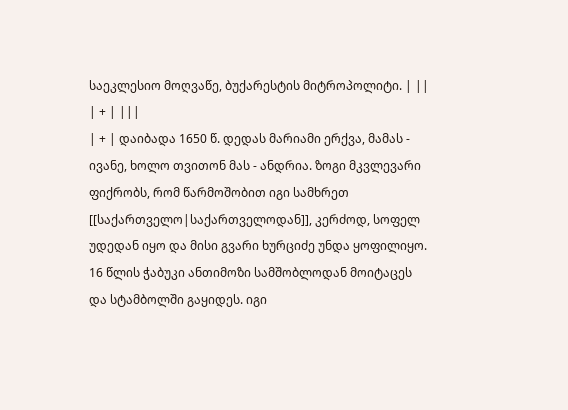საეკლესიო მოღვაწე, ბუქარესტის მიტროპოლიტი. | ||
| + | |||
| + | დაიბადა 1650 წ. დედას მარიამი ერქვა, მამას - ივანე, ხოლო თვითონ მას - ანდრია. ზოგი მკვლევარი ფიქრობს, რომ წარმოშობით იგი სამხრეთ [[საქართველო|საქართველოდან]], კერძოდ, სოფელ უდედან იყო და მისი გვარი ხურციძე უნდა ყოფილიყო. 16 წლის ჭაბუკი ანთიმოზი სამშობლოდან მოიტაცეს და სტამბოლში გაყიდეს. იგი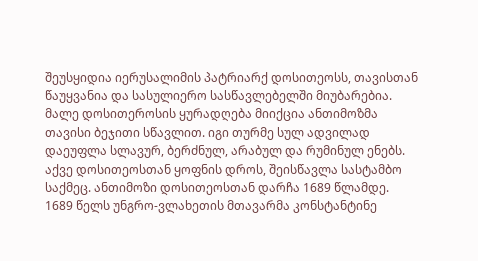შეუსყიდია იერუსალიმის პატრიარქ დოსითეოსს, თავისთან წაუყვანია და სასულიერო სასწავლებელში მიუბარებია. მალე დოსითეროსის ყურადღება მიიქცია ანთიმოზმა თავისი ბეჯითი სწავლით. იგი თურმე სულ ადვილად დაეუფლა სლავურ, ბერძნულ, არაბულ და რუმინულ ენებს. აქვე დოსითეოსთან ყოფნის დროს, შეისწავლა სასტამბო საქმეც. ანთიმოზი დოსითეოსთან დარჩა 1689 წლამდე. 1689 წელს უნგრო-ვლახეთის მთავარმა კონსტანტინე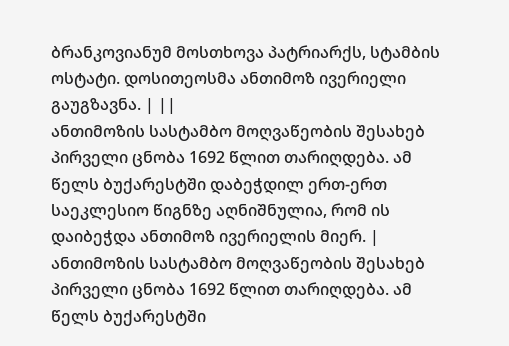ბრანკოვიანუმ მოსთხოვა პატრიარქს, სტამბის ოსტატი. დოსითეოსმა ანთიმოზ ივერიელი გაუგზავნა. | ||
ანთიმოზის სასტამბო მოღვაწეობის შესახებ პირველი ცნობა 1692 წლით თარიღდება. ამ წელს ბუქარესტში დაბეჭდილ ერთ-ერთ საეკლესიო წიგნზე აღნიშნულია, რომ ის დაიბეჭდა ანთიმოზ ივერიელის მიერ. | ანთიმოზის სასტამბო მოღვაწეობის შესახებ პირველი ცნობა 1692 წლით თარიღდება. ამ წელს ბუქარესტში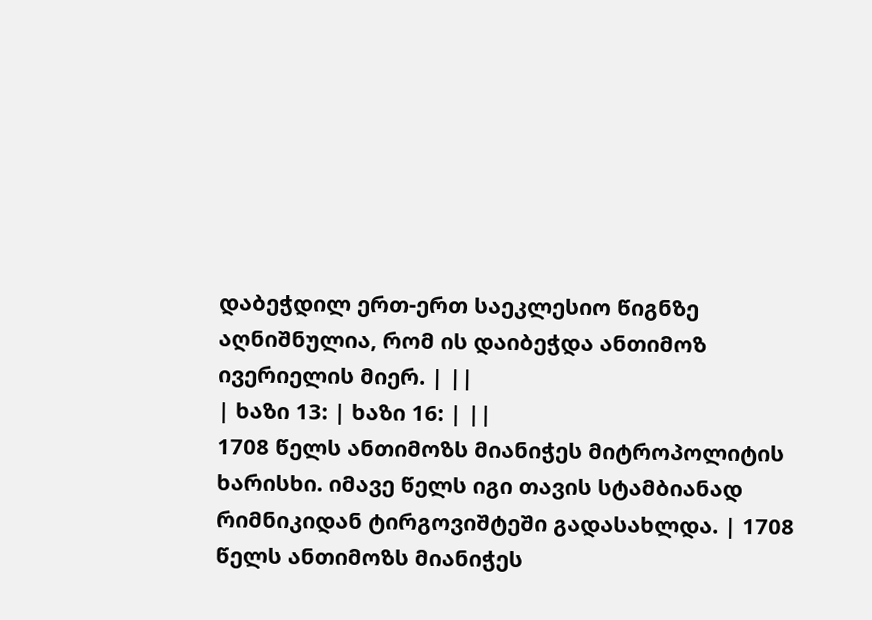დაბეჭდილ ერთ-ერთ საეკლესიო წიგნზე აღნიშნულია, რომ ის დაიბეჭდა ანთიმოზ ივერიელის მიერ. | ||
| ხაზი 13: | ხაზი 16: | ||
1708 წელს ანთიმოზს მიანიჭეს მიტროპოლიტის ხარისხი. იმავე წელს იგი თავის სტამბიანად რიმნიკიდან ტირგოვიშტეში გადასახლდა. | 1708 წელს ანთიმოზს მიანიჭეს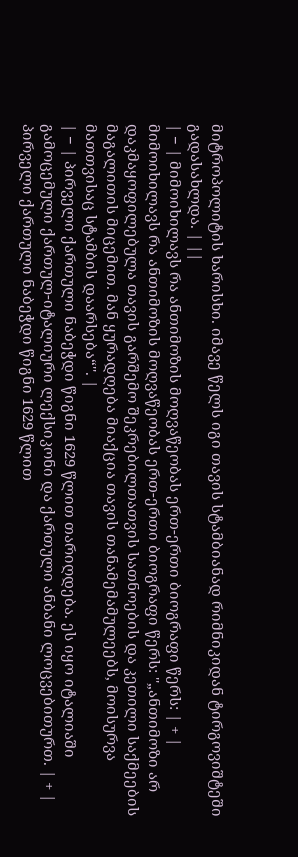მიტროპოლიტის ხარისხი. იმავე წელს იგი თავის სტამბიანად რიმნიკიდან ტირგოვიშტეში გადასახლდა. | ||
| − | მიმოიხილავს რა ანთიმოზის მოღვაწეობას ერთ-ერთი ბიოგრაფი წერს: | + | მიმოიხილავს რა ანთიმოზის მოღვაწეობას ერთ-ერთი ბიოგრაფი წერს: ''„ანთიმოზი არ დაკმაყოფილებულა თავის გარშემო შეკრებილთათვის სათნოების და კეთილი საქმეების მაგალითის მიცემით. მან ყურადღება მიაქცია თავის თანამემამულეებს, მოისურვა მათთვისაც სტამბის დაარსება“''. |
| − | პირველი ქართული ნაბეჭდი წიგნი 1629 წლით თარიღდება. ეს იყო იტალიაში გამოცემული ქართულ-იტალიური ლექსიკონი და ქართული ანბანი ლოცვებითურთ. | + | პირველი ქართული ნაბეჭდი წიგნი 1629 წლით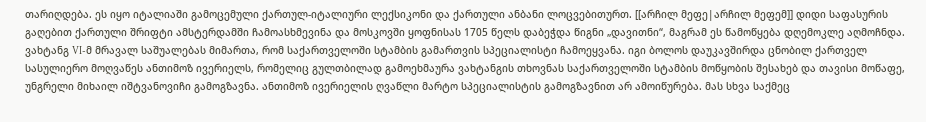თარიღდება. ეს იყო იტალიაში გამოცემული ქართულ-იტალიური ლექსიკონი და ქართული ანბანი ლოცვებითურთ. [[არჩილ მეფე|არჩილ მეფემ]] დიდი საფასურის გაღებით ქართული შრიფტი ამსტერდამში ჩამოასხმევინა და მოსკოვში ყოფნისას 1705 წელს დაბეჭდა წიგნი „დავითნი“, მაგრამ ეს წამოწყება დღემოკლე აღმოჩნდა. ვახტანგ VI-მ მრავალ საშუალებას მიმართა, რომ საქართველოში სტამბის გამართვის სპეციალისტი ჩამოეყვანა. იგი ბოლოს დაუკავშირდა ცნობილ ქართველ სასულიერო მოღვაწეს ანთიმოზ ივერიელს, რომელიც გულთბილად გამოეხმაურა ვახტანგის თხოვნას საქართველოში სტამბის მოწყობის შესახებ და თავისი მოწაფე, უნგრელი მიხაილ იშტვანოვიჩი გამოგზავნა. ანთიმოზ ივერიელის ღვაწლი მარტო სპეციალისტის გამოგზავნით არ ამოიწურება. მას სხვა საქმეც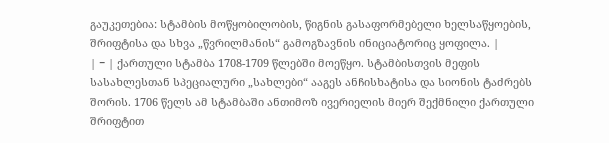გაუკეთებია: სტამბის მოწყობილობის, წიგნის გასაფორმებელი ხელსაწყოების, შრიფტისა და სხვა „წვრილმანის“ გამოგზავნის ინიციატორიც ყოფილა. |
| − | ქართული სტამბა 1708-1709 წლებში მოეწყო. სტამბისთვის მეფის სასახლესთან სპეციალური „სახლები“ ააგეს ანჩისხატისა და სიონის ტაძრებს შორის. 1706 წელს ამ სტამბაში ანთიმოზ ივერიელის მიერ შექმნილი ქართული შრიფტით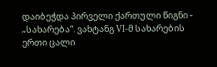დაიბეჭდა პირველი ქართული წიგნი - „სახარება“. ვახტანგ VI-მ სახარების ერთი ცალი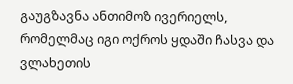გაუგზავნა ანთიმოზ ივერიელს, რომელმაც იგი ოქროს ყდაში ჩასვა და ვლახეთის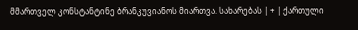მმართველ კონსტანტინე ბრანკუვიანოს მიართვა. სახარებას | + | ქართული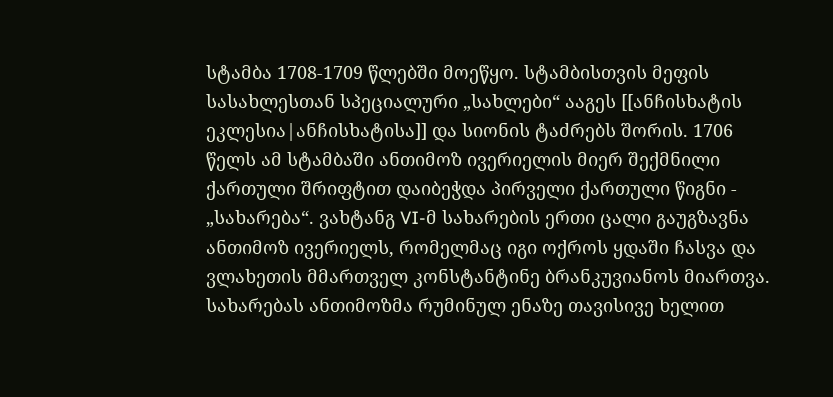სტამბა 1708-1709 წლებში მოეწყო. სტამბისთვის მეფის სასახლესთან სპეციალური „სახლები“ ააგეს [[ანჩისხატის ეკლესია|ანჩისხატისა]] და სიონის ტაძრებს შორის. 1706 წელს ამ სტამბაში ანთიმოზ ივერიელის მიერ შექმნილი ქართული შრიფტით დაიბეჭდა პირველი ქართული წიგნი - „სახარება“. ვახტანგ VI-მ სახარების ერთი ცალი გაუგზავნა ანთიმოზ ივერიელს, რომელმაც იგი ოქროს ყდაში ჩასვა და ვლახეთის მმართველ კონსტანტინე ბრანკუვიანოს მიართვა. სახარებას ანთიმოზმა რუმინულ ენაზე თავისივე ხელით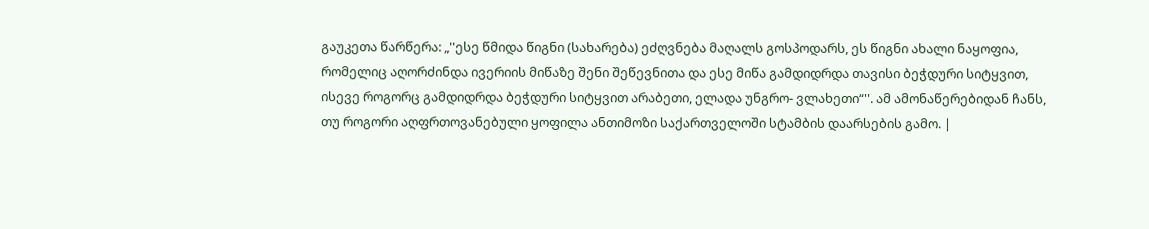გაუკეთა წარწერა: „''ესე წმიდა წიგნი (სახარება) ეძღვნება მაღალს გოსპოდარს, ეს წიგნი ახალი ნაყოფია, რომელიც აღორძინდა ივერიის მიწაზე შენი შეწევნითა და ესე მიწა გამდიდრდა თავისი ბეჭდური სიტყვით, ისევე როგორც გამდიდრდა ბეჭდური სიტყვით არაბეთი, ელადა უნგრო- ვლახეთი“''. ამ ამონაწერებიდან ჩანს, თუ როგორი აღფრთოვანებული ყოფილა ანთიმოზი საქართველოში სტამბის დაარსების გამო. |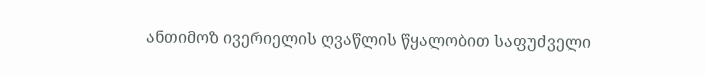ანთიმოზ ივერიელის ღვაწლის წყალობით საფუძველი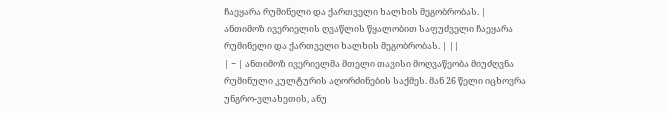ჩაეყარა რუმინელი და ქართველი ხალხის მეგობრობას. | ანთიმოზ ივერიელის ღვაწლის წყალობით საფუძველი ჩაეყარა რუმინელი და ქართველი ხალხის მეგობრობას. | ||
| − | ანთიმოზ ივერიელმა მთელი თავისი მოღვაწეობა მიუძღვნა რუმინული კულტურის აღორძინების საქმეს. მან 26 წელი იცხოვრა უნგრო-ვლახეთის, ანუ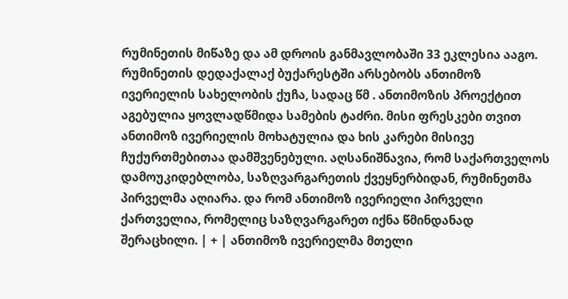რუმინეთის მიწაზე და ამ დროის განმავლობაში 33 ეკლესია ააგო. რუმინეთის დედაქალაქ ბუქარესტში არსებობს ანთიმოზ ივერიელის სახელობის ქუჩა, სადაც წმ . ანთიმოზის პროექტით აგებულია ყოვლადწმიდა სამების ტაძრი. მისი ფრესკები თვით ანთიმოზ ივერიელის მოხატულია და ხის კარები მისივე ჩუქურთმებითაა დამშვენებული. აღსანიშნავია, რომ საქართველოს დამოუკიდებლობა, საზღვარგარეთის ქვეყნერბიდან, რუმინეთმა პირველმა აღიარა. და რომ ანთიმოზ ივერიელი პირველი ქართველია, რომელიც საზღვარგარეთ იქნა წმინდანად შერაცხილი. | + | ანთიმოზ ივერიელმა მთელი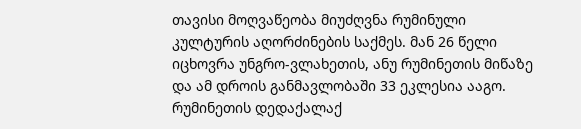თავისი მოღვაწეობა მიუძღვნა რუმინული კულტურის აღორძინების საქმეს. მან 26 წელი იცხოვრა უნგრო-ვლახეთის, ანუ რუმინეთის მიწაზე და ამ დროის განმავლობაში 33 ეკლესია ააგო. რუმინეთის დედაქალაქ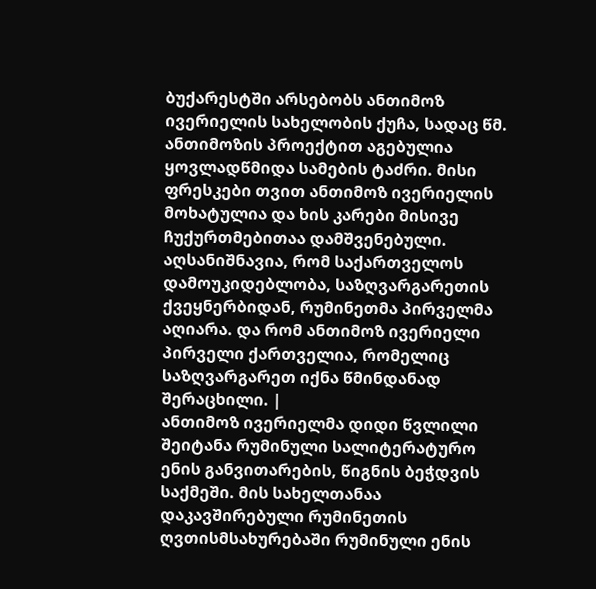ბუქარესტში არსებობს ანთიმოზ ივერიელის სახელობის ქუჩა, სადაც წმ. ანთიმოზის პროექტით აგებულია ყოვლადწმიდა სამების ტაძრი. მისი ფრესკები თვით ანთიმოზ ივერიელის მოხატულია და ხის კარები მისივე ჩუქურთმებითაა დამშვენებული. აღსანიშნავია, რომ საქართველოს დამოუკიდებლობა, საზღვარგარეთის ქვეყნერბიდან, რუმინეთმა პირველმა აღიარა. და რომ ანთიმოზ ივერიელი პირველი ქართველია, რომელიც საზღვარგარეთ იქნა წმინდანად შერაცხილი. |
ანთიმოზ ივერიელმა დიდი წვლილი შეიტანა რუმინული სალიტერატურო ენის განვითარების, წიგნის ბეჭდვის საქმეში. მის სახელთანაა დაკავშირებული რუმინეთის ღვთისმსახურებაში რუმინული ენის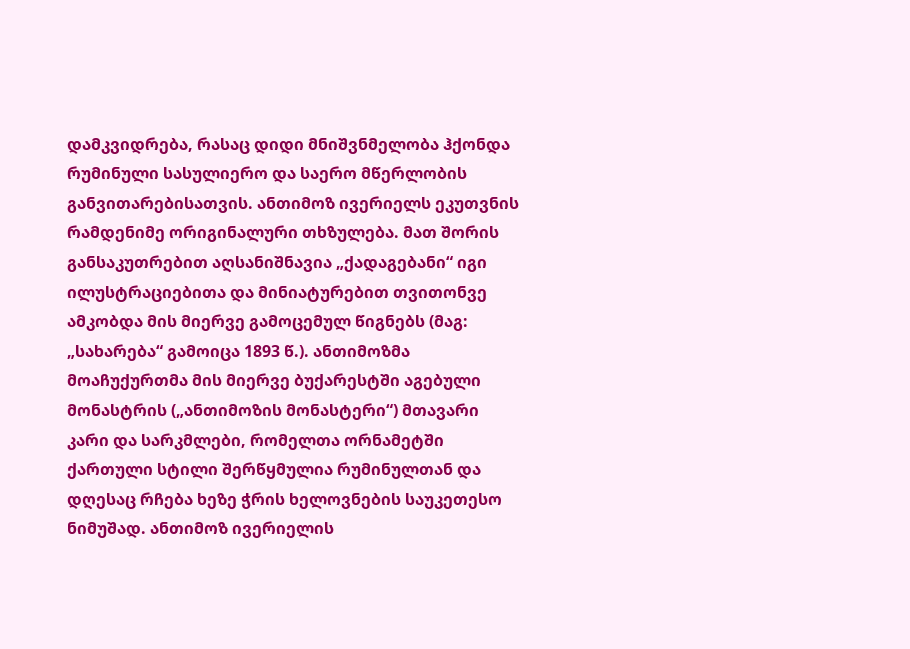დამკვიდრება, რასაც დიდი მნიშვნმელობა ჰქონდა რუმინული სასულიერო და საერო მწერლობის განვითარებისათვის. ანთიმოზ ივერიელს ეკუთვნის რამდენიმე ორიგინალური თხზულება. მათ შორის განსაკუთრებით აღსანიშნავია „ქადაგებანი“ იგი ილუსტრაციებითა და მინიატურებით თვითონვე ამკობდა მის მიერვე გამოცემულ წიგნებს (მაგ: „სახარება“ გამოიცა 1893 წ.). ანთიმოზმა მოაჩუქურთმა მის მიერვე ბუქარესტში აგებული მონასტრის („ანთიმოზის მონასტერი“) მთავარი კარი და სარკმლები, რომელთა ორნამეტში ქართული სტილი შერწყმულია რუმინულთან და დღესაც რჩება ხეზე ჭრის ხელოვნების საუკეთესო ნიმუშად. ანთიმოზ ივერიელის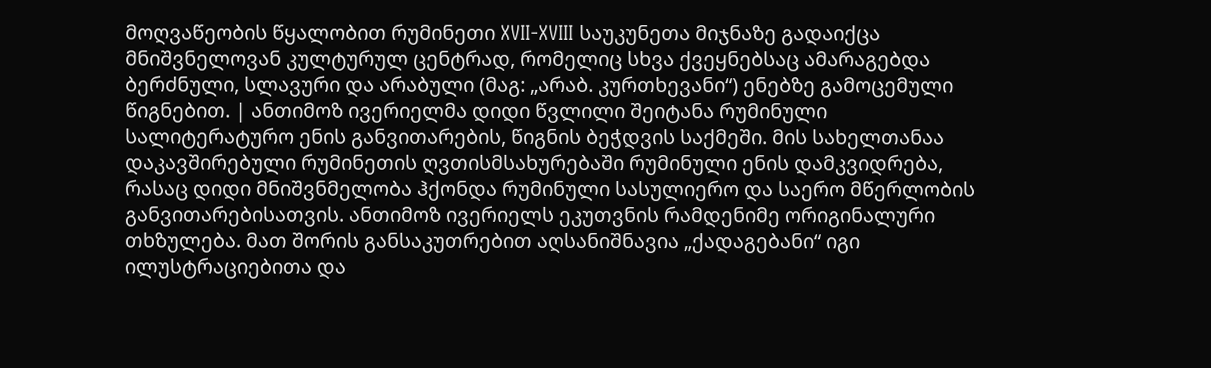მოღვაწეობის წყალობით რუმინეთი XVII-XVIII საუკუნეთა მიჯნაზე გადაიქცა მნიშვნელოვან კულტურულ ცენტრად, რომელიც სხვა ქვეყნებსაც ამარაგებდა ბერძნული, სლავური და არაბული (მაგ: „არაბ. კურთხევანი“) ენებზე გამოცემული წიგნებით. | ანთიმოზ ივერიელმა დიდი წვლილი შეიტანა რუმინული სალიტერატურო ენის განვითარების, წიგნის ბეჭდვის საქმეში. მის სახელთანაა დაკავშირებული რუმინეთის ღვთისმსახურებაში რუმინული ენის დამკვიდრება, რასაც დიდი მნიშვნმელობა ჰქონდა რუმინული სასულიერო და საერო მწერლობის განვითარებისათვის. ანთიმოზ ივერიელს ეკუთვნის რამდენიმე ორიგინალური თხზულება. მათ შორის განსაკუთრებით აღსანიშნავია „ქადაგებანი“ იგი ილუსტრაციებითა და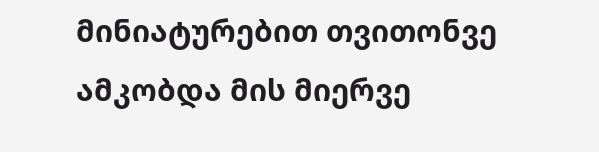მინიატურებით თვითონვე ამკობდა მის მიერვე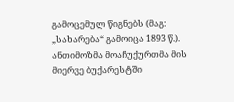გამოცემულ წიგნებს (მაგ: „სახარება“ გამოიცა 1893 წ.). ანთიმოზმა მოაჩუქურთმა მის მიერვე ბუქარესტში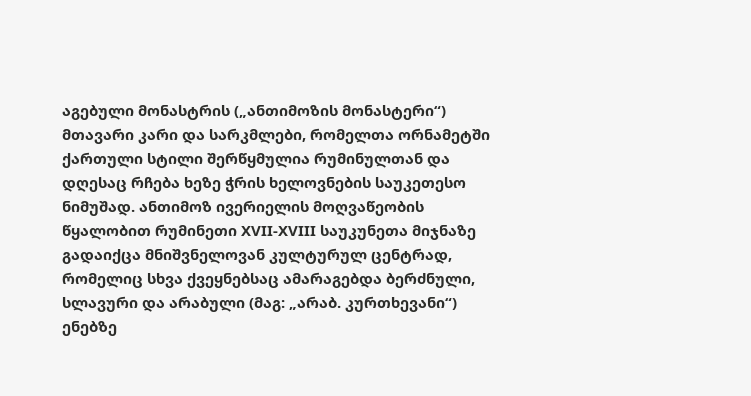აგებული მონასტრის („ანთიმოზის მონასტერი“) მთავარი კარი და სარკმლები, რომელთა ორნამეტში ქართული სტილი შერწყმულია რუმინულთან და დღესაც რჩება ხეზე ჭრის ხელოვნების საუკეთესო ნიმუშად. ანთიმოზ ივერიელის მოღვაწეობის წყალობით რუმინეთი XVII-XVIII საუკუნეთა მიჯნაზე გადაიქცა მნიშვნელოვან კულტურულ ცენტრად, რომელიც სხვა ქვეყნებსაც ამარაგებდა ბერძნული, სლავური და არაბული (მაგ: „არაბ. კურთხევანი“) ენებზე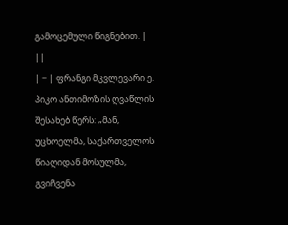გამოცემული წიგნებით. | ||
| − | ფრანგი მკვლევარი ე. პიკო ანთიმოზის ღვაწლის შესახებ წერს: „მან, უცხოელმა, საქართველოს წიაღიდან მოსულმა, გვიჩვენა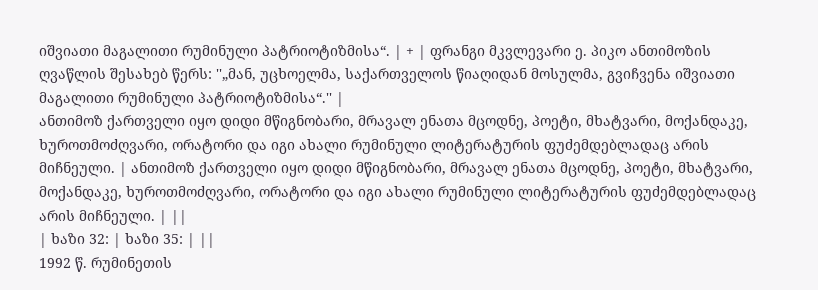იშვიათი მაგალითი რუმინული პატრიოტიზმისა“. | + | ფრანგი მკვლევარი ე. პიკო ანთიმოზის ღვაწლის შესახებ წერს: ''„მან, უცხოელმა, საქართველოს წიაღიდან მოსულმა, გვიჩვენა იშვიათი მაგალითი რუმინული პატრიოტიზმისა“.'' |
ანთიმოზ ქართველი იყო დიდი მწიგნობარი, მრავალ ენათა მცოდნე, პოეტი, მხატვარი, მოქანდაკე, ხუროთმოძღვარი, ორატორი და იგი ახალი რუმინული ლიტერატურის ფუძემდებლადაც არის მიჩნეული. | ანთიმოზ ქართველი იყო დიდი მწიგნობარი, მრავალ ენათა მცოდნე, პოეტი, მხატვარი, მოქანდაკე, ხუროთმოძღვარი, ორატორი და იგი ახალი რუმინული ლიტერატურის ფუძემდებლადაც არის მიჩნეული. | ||
| ხაზი 32: | ხაზი 35: | ||
1992 წ. რუმინეთის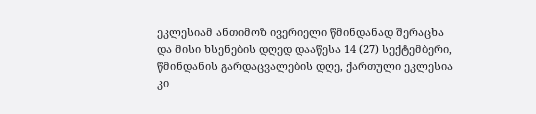ეკლესიამ ანთიმოზ ივერიელი წმინდანად შერაცხა და მისი ხსენების დღედ დააწესა 14 (27) სექტემბერი, წმინდანის გარდაცვალების დღე, ქართული ეკლესია კი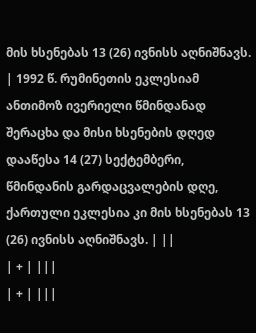მის ხსენებას 13 (26) ივნისს აღნიშნავს. | 1992 წ. რუმინეთის ეკლესიამ ანთიმოზ ივერიელი წმინდანად შერაცხა და მისი ხსენების დღედ დააწესა 14 (27) სექტემბერი, წმინდანის გარდაცვალების დღე, ქართული ეკლესია კი მის ხსენებას 13 (26) ივნისს აღნიშნავს. | ||
| + | |||
| + | |||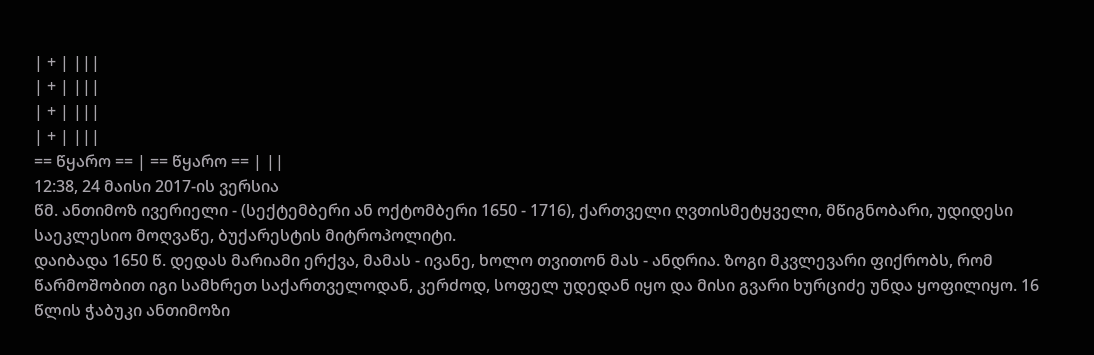| + | |||
| + | |||
| + | |||
| + | |||
== წყარო == | == წყარო == | ||
12:38, 24 მაისი 2017-ის ვერსია
წმ. ანთიმოზ ივერიელი - (სექტემბერი ან ოქტომბერი 1650 - 1716), ქართველი ღვთისმეტყველი, მწიგნობარი, უდიდესი საეკლესიო მოღვაწე, ბუქარესტის მიტროპოლიტი.
დაიბადა 1650 წ. დედას მარიამი ერქვა, მამას - ივანე, ხოლო თვითონ მას - ანდრია. ზოგი მკვლევარი ფიქრობს, რომ წარმოშობით იგი სამხრეთ საქართველოდან, კერძოდ, სოფელ უდედან იყო და მისი გვარი ხურციძე უნდა ყოფილიყო. 16 წლის ჭაბუკი ანთიმოზი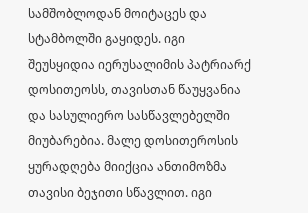სამშობლოდან მოიტაცეს და სტამბოლში გაყიდეს. იგი შეუსყიდია იერუსალიმის პატრიარქ დოსითეოსს, თავისთან წაუყვანია და სასულიერო სასწავლებელში მიუბარებია. მალე დოსითეროსის ყურადღება მიიქცია ანთიმოზმა თავისი ბეჯითი სწავლით. იგი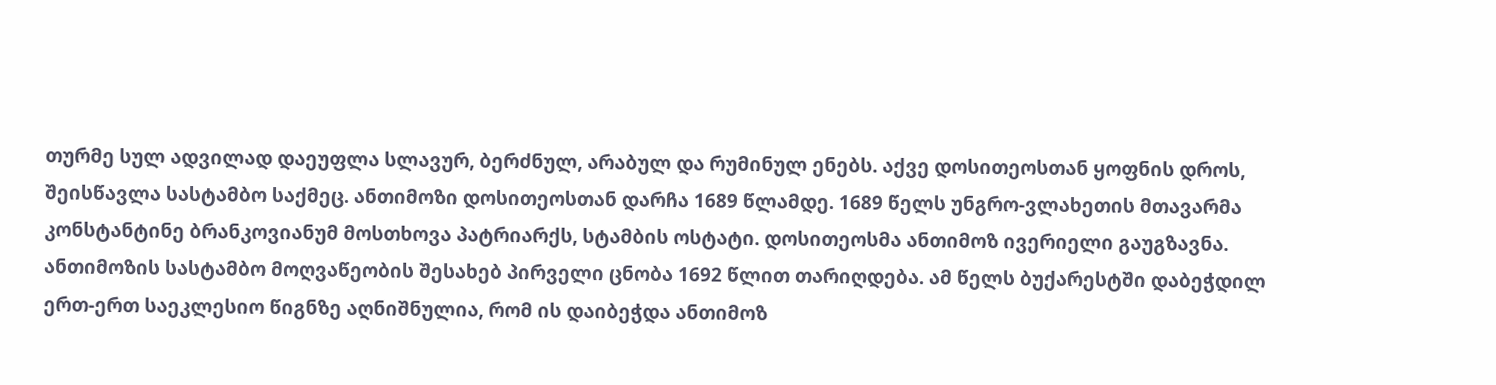თურმე სულ ადვილად დაეუფლა სლავურ, ბერძნულ, არაბულ და რუმინულ ენებს. აქვე დოსითეოსთან ყოფნის დროს, შეისწავლა სასტამბო საქმეც. ანთიმოზი დოსითეოსთან დარჩა 1689 წლამდე. 1689 წელს უნგრო-ვლახეთის მთავარმა კონსტანტინე ბრანკოვიანუმ მოსთხოვა პატრიარქს, სტამბის ოსტატი. დოსითეოსმა ანთიმოზ ივერიელი გაუგზავნა.
ანთიმოზის სასტამბო მოღვაწეობის შესახებ პირველი ცნობა 1692 წლით თარიღდება. ამ წელს ბუქარესტში დაბეჭდილ ერთ-ერთ საეკლესიო წიგნზე აღნიშნულია, რომ ის დაიბეჭდა ანთიმოზ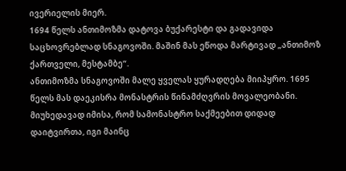ივერიელის მიერ.
1694 წელს ანთიმოზმა დატოვა ბუქარესტი და გადავიდა საცხოვრებლად სნაგოვოში. მაშინ მას ეწოდა მარტივად „ანთიმოზ ქართველი, მესტამბე“.
ანთიმოზმა სნაგოვოში მალე ყველას ყურადღება მიიპყრო. 1695 წელს მას დაეკისრა მონასტრის წინამძღვრის მოვალეობანი. მიუხედავად იმისა, რომ სამონასტრო საქმეებით დიდად დაიტვირთა, იგი მაინც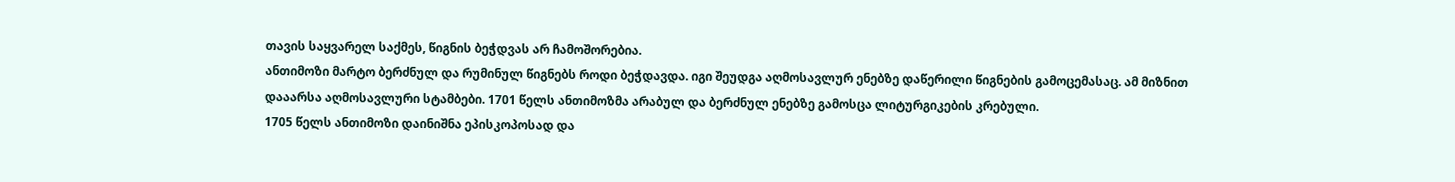თავის საყვარელ საქმეს, წიგნის ბეჭდვას არ ჩამოშორებია.
ანთიმოზი მარტო ბერძნულ და რუმინულ წიგნებს როდი ბეჭდავდა. იგი შეუდგა აღმოსავლურ ენებზე დაწერილი წიგნების გამოცემასაც. ამ მიზნით დააარსა აღმოსავლური სტამბები. 1701 წელს ანთიმოზმა არაბულ და ბერძნულ ენებზე გამოსცა ლიტურგიკების კრებული.
1705 წელს ანთიმოზი დაინიშნა ეპისკოპოსად და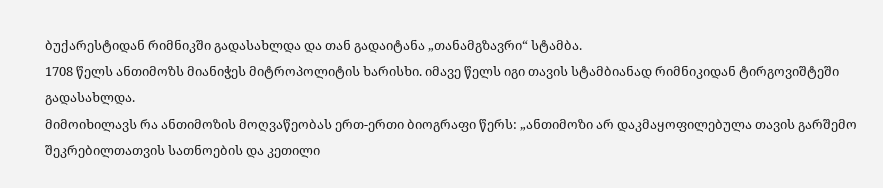ბუქარესტიდან რიმნიკში გადასახლდა და თან გადაიტანა „თანამგზავრი“ სტამბა.
1708 წელს ანთიმოზს მიანიჭეს მიტროპოლიტის ხარისხი. იმავე წელს იგი თავის სტამბიანად რიმნიკიდან ტირგოვიშტეში გადასახლდა.
მიმოიხილავს რა ანთიმოზის მოღვაწეობას ერთ-ერთი ბიოგრაფი წერს: „ანთიმოზი არ დაკმაყოფილებულა თავის გარშემო შეკრებილთათვის სათნოების და კეთილი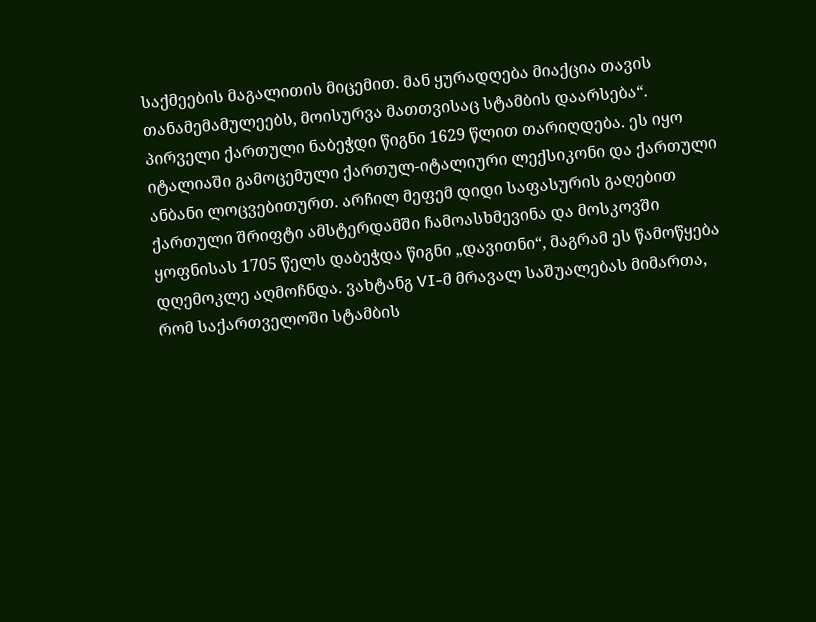საქმეების მაგალითის მიცემით. მან ყურადღება მიაქცია თავის თანამემამულეებს, მოისურვა მათთვისაც სტამბის დაარსება“.
პირველი ქართული ნაბეჭდი წიგნი 1629 წლით თარიღდება. ეს იყო იტალიაში გამოცემული ქართულ-იტალიური ლექსიკონი და ქართული ანბანი ლოცვებითურთ. არჩილ მეფემ დიდი საფასურის გაღებით ქართული შრიფტი ამსტერდამში ჩამოასხმევინა და მოსკოვში ყოფნისას 1705 წელს დაბეჭდა წიგნი „დავითნი“, მაგრამ ეს წამოწყება დღემოკლე აღმოჩნდა. ვახტანგ VI-მ მრავალ საშუალებას მიმართა, რომ საქართველოში სტამბის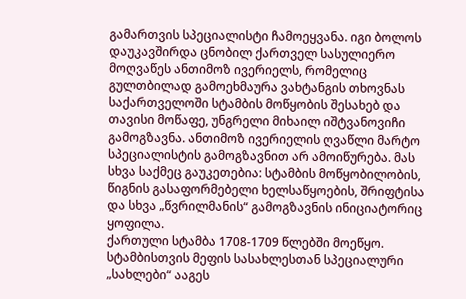გამართვის სპეციალისტი ჩამოეყვანა. იგი ბოლოს დაუკავშირდა ცნობილ ქართველ სასულიერო მოღვაწეს ანთიმოზ ივერიელს, რომელიც გულთბილად გამოეხმაურა ვახტანგის თხოვნას საქართველოში სტამბის მოწყობის შესახებ და თავისი მოწაფე, უნგრელი მიხაილ იშტვანოვიჩი გამოგზავნა. ანთიმოზ ივერიელის ღვაწლი მარტო სპეციალისტის გამოგზავნით არ ამოიწურება. მას სხვა საქმეც გაუკეთებია: სტამბის მოწყობილობის, წიგნის გასაფორმებელი ხელსაწყოების, შრიფტისა და სხვა „წვრილმანის“ გამოგზავნის ინიციატორიც ყოფილა.
ქართული სტამბა 1708-1709 წლებში მოეწყო. სტამბისთვის მეფის სასახლესთან სპეციალური „სახლები“ ააგეს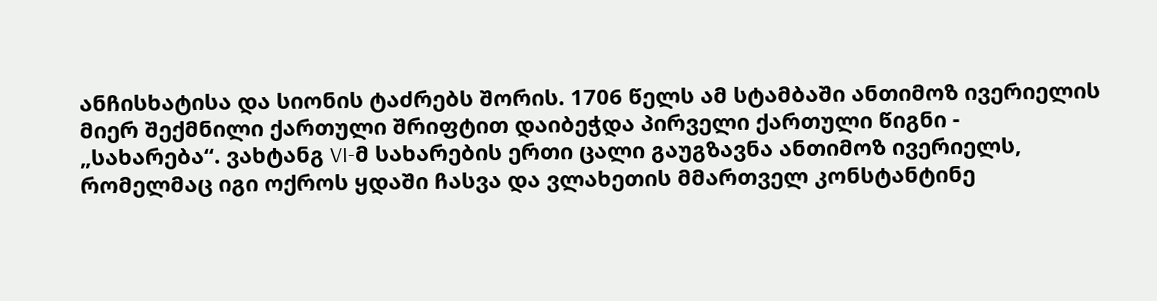ანჩისხატისა და სიონის ტაძრებს შორის. 1706 წელს ამ სტამბაში ანთიმოზ ივერიელის მიერ შექმნილი ქართული შრიფტით დაიბეჭდა პირველი ქართული წიგნი - „სახარება“. ვახტანგ VI-მ სახარების ერთი ცალი გაუგზავნა ანთიმოზ ივერიელს, რომელმაც იგი ოქროს ყდაში ჩასვა და ვლახეთის მმართველ კონსტანტინე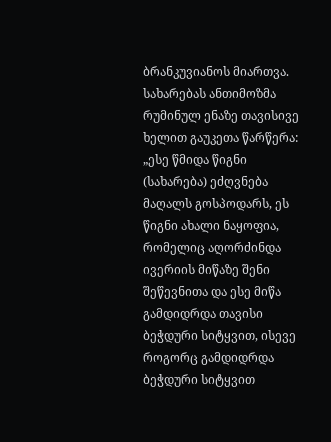ბრანკუვიანოს მიართვა. სახარებას ანთიმოზმა რუმინულ ენაზე თავისივე ხელით გაუკეთა წარწერა: „ესე წმიდა წიგნი (სახარება) ეძღვნება მაღალს გოსპოდარს, ეს წიგნი ახალი ნაყოფია, რომელიც აღორძინდა ივერიის მიწაზე შენი შეწევნითა და ესე მიწა გამდიდრდა თავისი ბეჭდური სიტყვით, ისევე როგორც გამდიდრდა ბეჭდური სიტყვით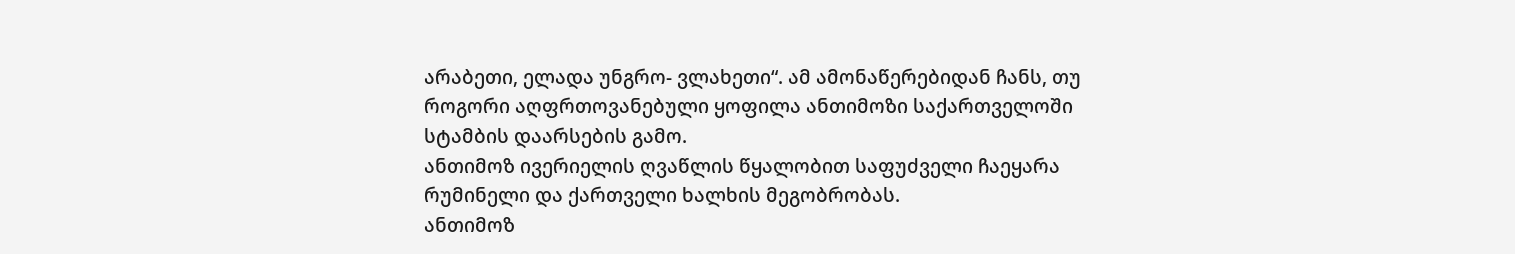არაბეთი, ელადა უნგრო- ვლახეთი“. ამ ამონაწერებიდან ჩანს, თუ როგორი აღფრთოვანებული ყოფილა ანთიმოზი საქართველოში სტამბის დაარსების გამო.
ანთიმოზ ივერიელის ღვაწლის წყალობით საფუძველი ჩაეყარა რუმინელი და ქართველი ხალხის მეგობრობას.
ანთიმოზ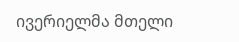ივერიელმა მთელი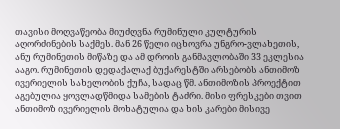თავისი მოღვაწეობა მიუძღვნა რუმინული კულტურის აღორძინების საქმეს. მან 26 წელი იცხოვრა უნგრო-ვლახეთის, ანუ რუმინეთის მიწაზე და ამ დროის განმავლობაში 33 ეკლესია ააგო. რუმინეთის დედაქალაქ ბუქარესტში არსებობს ანთიმოზ ივერიელის სახელობის ქუჩა, სადაც წმ. ანთიმოზის პროექტით აგებულია ყოვლადწმიდა სამების ტაძრი. მისი ფრესკები თვით ანთიმოზ ივერიელის მოხატულია და ხის კარები მისივე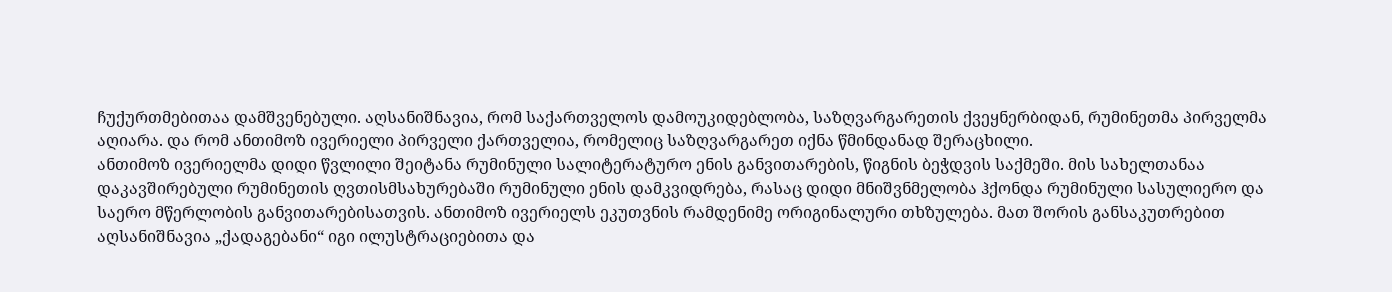ჩუქურთმებითაა დამშვენებული. აღსანიშნავია, რომ საქართველოს დამოუკიდებლობა, საზღვარგარეთის ქვეყნერბიდან, რუმინეთმა პირველმა აღიარა. და რომ ანთიმოზ ივერიელი პირველი ქართველია, რომელიც საზღვარგარეთ იქნა წმინდანად შერაცხილი.
ანთიმოზ ივერიელმა დიდი წვლილი შეიტანა რუმინული სალიტერატურო ენის განვითარების, წიგნის ბეჭდვის საქმეში. მის სახელთანაა დაკავშირებული რუმინეთის ღვთისმსახურებაში რუმინული ენის დამკვიდრება, რასაც დიდი მნიშვნმელობა ჰქონდა რუმინული სასულიერო და საერო მწერლობის განვითარებისათვის. ანთიმოზ ივერიელს ეკუთვნის რამდენიმე ორიგინალური თხზულება. მათ შორის განსაკუთრებით აღსანიშნავია „ქადაგებანი“ იგი ილუსტრაციებითა და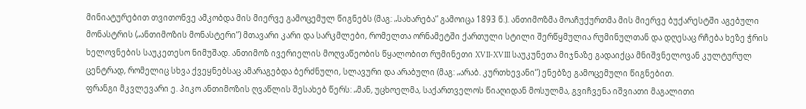მინიატურებით თვითონვე ამკობდა მის მიერვე გამოცემულ წიგნებს (მაგ: „სახარება“ გამოიცა 1893 წ.). ანთიმოზმა მოაჩუქურთმა მის მიერვე ბუქარესტში აგებული მონასტრის („ანთიმოზის მონასტერი“) მთავარი კარი და სარკმლები, რომელთა ორნამეტში ქართული სტილი შერწყმულია რუმინულთან და დღესაც რჩება ხეზე ჭრის ხელოვნების საუკეთესო ნიმუშად. ანთიმოზ ივერიელის მოღვაწეობის წყალობით რუმინეთი XVII-XVIII საუკუნეთა მიჯნაზე გადაიქცა მნიშვნელოვან კულტურულ ცენტრად, რომელიც სხვა ქვეყნებსაც ამარაგებდა ბერძნული, სლავური და არაბული (მაგ: „არაბ. კურთხევანი“) ენებზე გამოცემული წიგნებით.
ფრანგი მკვლევარი ე. პიკო ანთიმოზის ღვაწლის შესახებ წერს: „მან, უცხოელმა, საქართველოს წიაღიდან მოსულმა, გვიჩვენა იშვიათი მაგალითი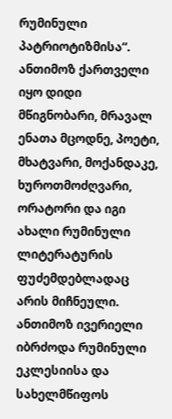რუმინული პატრიოტიზმისა“.
ანთიმოზ ქართველი იყო დიდი მწიგნობარი, მრავალ ენათა მცოდნე, პოეტი, მხატვარი, მოქანდაკე, ხუროთმოძღვარი, ორატორი და იგი ახალი რუმინული ლიტერატურის ფუძემდებლადაც არის მიჩნეული.
ანთიმოზ ივერიელი იბრძოდა რუმინული ეკლესიისა და სახელმწიფოს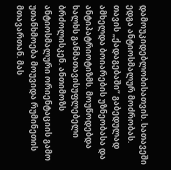დამოუკიდებლობისათვის. სათავეში ედგა ანტიოსმალურ მოძრობას. თავის „ქადაგებაში“ გაბედულად ამხელდა ბოიარების უზნეობასა და ანტიპატრიოტიზმს. მოუწოდებდა ხალხს განმათავისუფლებელი ბრძოლისკენ. ანთიმოზს ანტიოსმალური ორიენტაციის გამო უთანხმოება მოუვიდა რუმინეთის მთავართან. მას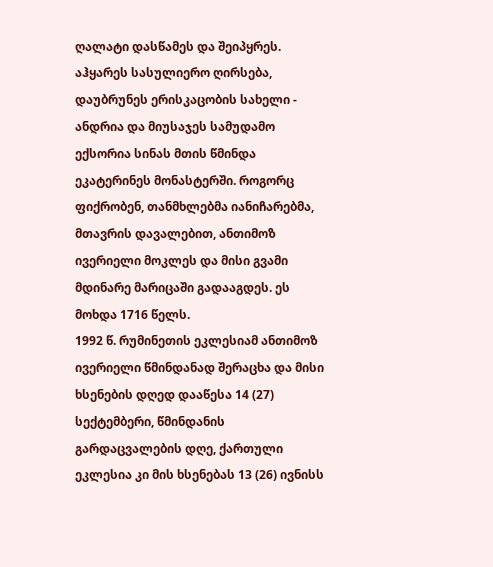ღალატი დასწამეს და შეიპყრეს. აჰყარეს სასულიერო ღირსება, დაუბრუნეს ერისკაცობის სახელი - ანდრია და მიუსაჯეს სამუდამო ექსორია სინას მთის წმინდა ეკატერინეს მონასტერში. როგორც ფიქრობენ, თანმხლებმა იანიჩარებმა, მთავრის დავალებით, ანთიმოზ ივერიელი მოკლეს და მისი გვამი მდინარე მარიცაში გადააგდეს. ეს მოხდა 1716 წელს.
1992 წ. რუმინეთის ეკლესიამ ანთიმოზ ივერიელი წმინდანად შერაცხა და მისი ხსენების დღედ დააწესა 14 (27) სექტემბერი, წმინდანის გარდაცვალების დღე, ქართული ეკლესია კი მის ხსენებას 13 (26) ივნისს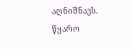აღნიშნავს.
წყარო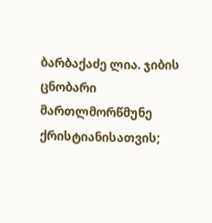ბარბაქაძე ლია. ჯიბის ცნობარი მართლმორწმუნე ქრისტიანისათვის;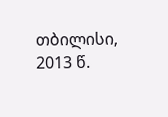თბილისი, 2013 წ.